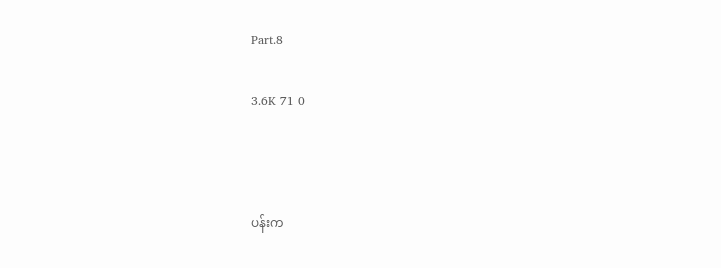Part.8

3.6K 71 0



ပန်းက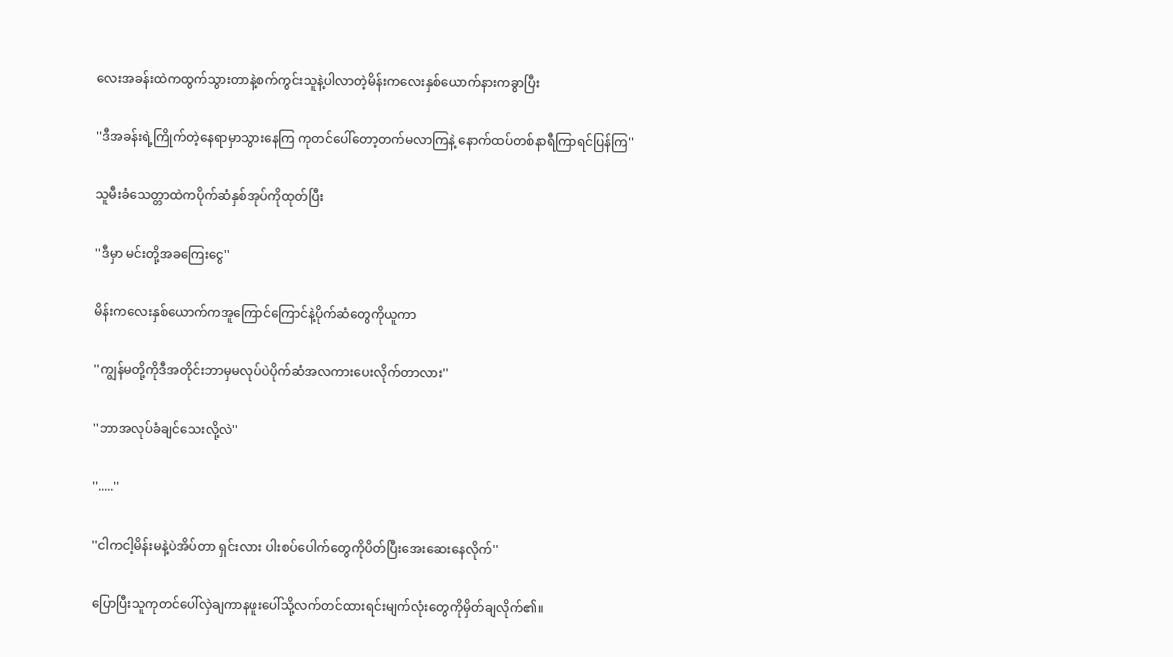လေးအခန်းထဲကထွက်သွားတာနဲ့စက်ကွင်းသူနဲ့ပါလာတဲ့မိန်းကလေးနှစ်ယောက်နားကခွာပြီး

''ဒီအခန်းရဲ့ကြိုက်တဲ့နေရာမှာသွားနေကြ ကုတင်ပေါ်တော့တက်မလာကြနဲ့ နောက်ထပ်တစ်နာရီကြာရင်ပြန်ကြ''

သူမီးခံသေတ္တာထဲကပိုက်ဆံနှစ်အုပ်ကိုထုတ်ပြီး

''ဒီမှာ မင်းတို့အခကြေးငွေ''

မိန်းကလေးနှစ်ယောက်ကအူကြောင်ကြောင်နဲ့ပိုက်ဆံတွေကိုယူကာ

''ကျွန်မတို့ကိုဒီအတိုင်းဘာမှမလုပ်ပဲပိုက်ဆံအလကားပေးလိုက်တာလား''

''ဘာအလုပ်ခံချင်သေးလို့လဲ''

''.....''

''ငါကငါ့မိန်းမနဲ့ပဲအိပ်တာ ရှင်းလား ပါးစပ်ပေါက်တွေကိုပိတ်ပြီးအေးဆေးနေလိုက်''

ပြောပြီးသူကုတင်ပေါ်လှဲချကာနဖူးပေါ်သို့လက်တင်ထားရင်းမျက်လုံးတွေကိုမှိတ်ချလိုက်၏။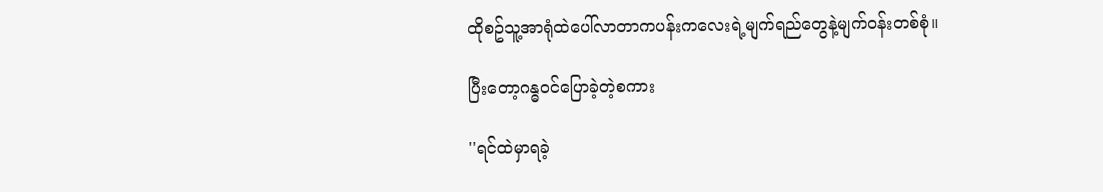ထိုစဥ်သူ့အာရုံထဲပေါ်လာတာကပန်းကလေးရဲ့မျက်ရည်တွေနဲ့မျက်ဝန်းတစ်စုံ။

ပြီးတော့ဂန္ဓဝင်ပြောခဲ့တဲ့စကား

''ရင်ထဲမှာရခဲ့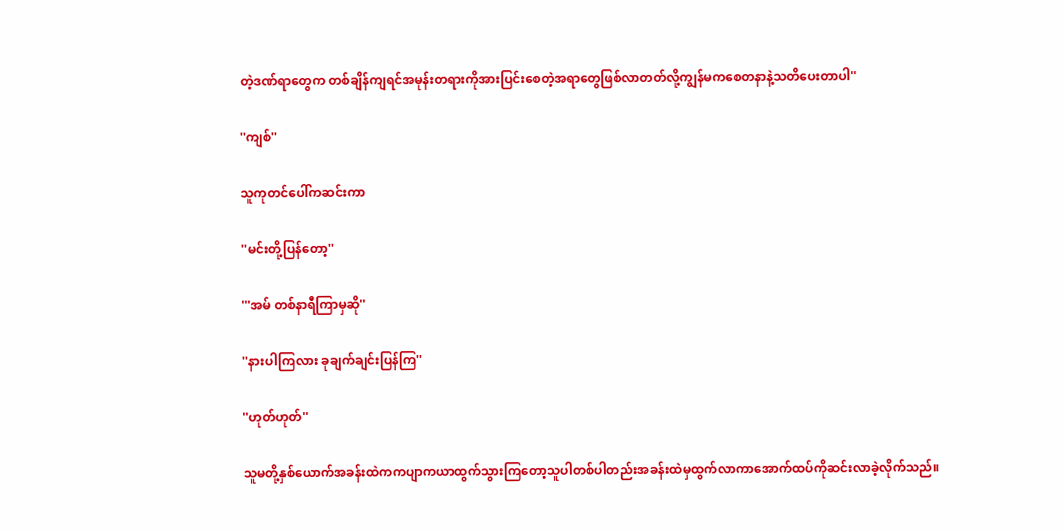တဲ့ဒဏ်ရာတွေက တစ်ချိန်ကျရင်အမုန်းတရားကိုအားပြင်းစေတဲ့အရာတွေဖြစ်လာတတ်လို့ကျွန်မကစေတနာနဲ့သတိပေးတာပါ''

''ကျစ်''

သူကုတင်ပေါ်ကဆင်းကာ

''မင်းတို့ပြန်တော့''

'''အမ် တစ်နာရီကြာမှဆို''

''နားပါကြလား ခုချက်ချင်းပြန်ကြ''

''ဟုတ်ဟုတ်''

သူမတို့နှစ်ယောက်အခန်းထဲကကပျာကယာထွက်သွားကြတော့သူပါတစ်ပါတည်းအခန်းထဲမှထွက်လာကာအောက်ထပ်ကိုဆင်းလာခဲ့လိုက်သည်။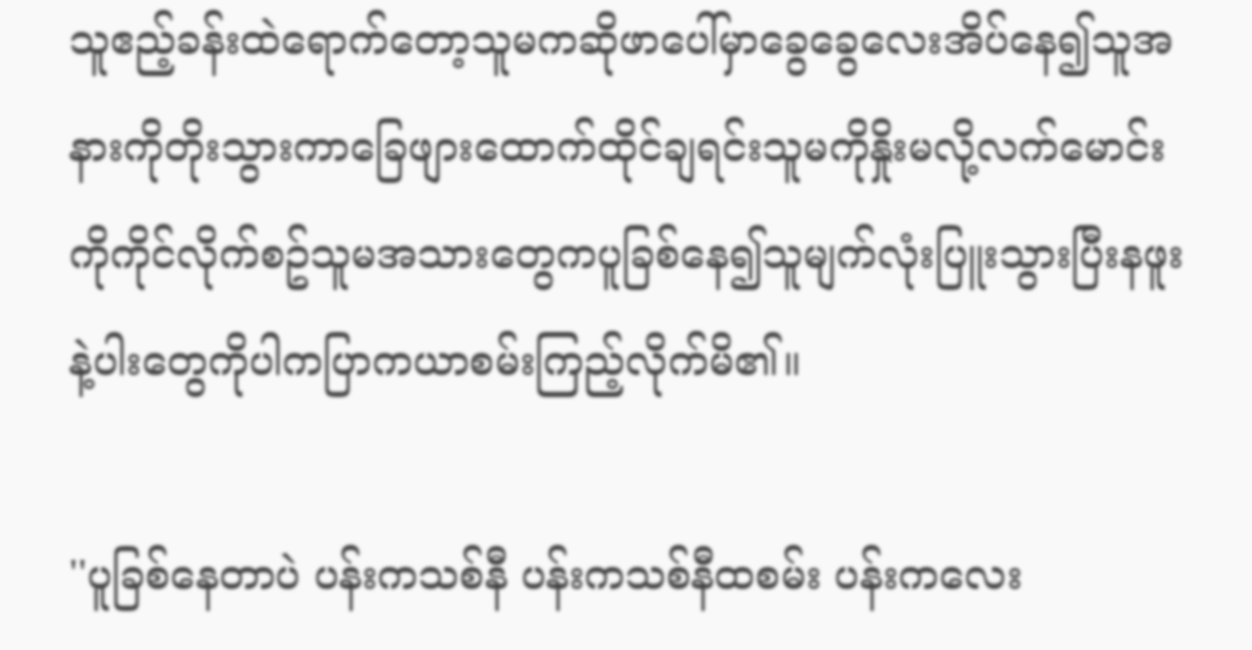သူဧည့်ခန်းထဲရောက်တော့သူမကဆိုဖာပေါ်မှာခွေခွေလေးအိပ်နေ၍သူအနားကိုတိုးသွားကာခြေဖျားထောက်ထိုင်ချရင်းသူမကိုနှိုးမလို့လက်မောင်းကိုကိုင်လိုက်စဥ်သူမအသားတွေကပူခြစ်နေ၍သူမျက်လုံးပြူးသွားပြီးနဖူးနဲ့ပါးတွေကိုပါကပြာကယာစမ်းကြည့်လိုက်မိ၏။

''ပူခြစ်နေတာပဲ ပန်းကသစ်နီ ပန်းကသစ်နီထစမ်း ပန်းကလေး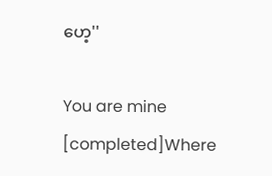ဟေ့''

You are mine [completed]Where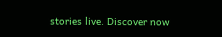stories live. Discover now